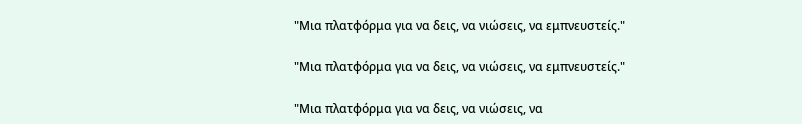"Μια πλατφόρμα για να δεις, να νιώσεις, να εμπνευστείς."

"Μια πλατφόρμα για να δεις, να νιώσεις, να εμπνευστείς."

"Μια πλατφόρμα για να δεις, να νιώσεις, να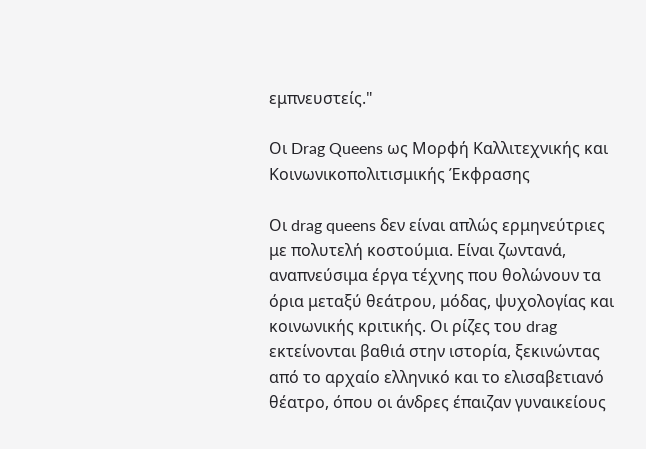εμπνευστείς."

Οι Drag Queens ως Μορφή Καλλιτεχνικής και Κοινωνικοπολιτισμικής Έκφρασης

Οι drag queens δεν είναι απλώς ερμηνεύτριες με πολυτελή κοστούμια. Είναι ζωντανά, αναπνεύσιμα έργα τέχνης που θολώνουν τα όρια μεταξύ θεάτρου, μόδας, ψυχολογίας και κοινωνικής κριτικής. Οι ρίζες του drag εκτείνονται βαθιά στην ιστορία, ξεκινώντας από το αρχαίο ελληνικό και το ελισαβετιανό θέατρο, όπου οι άνδρες έπαιζαν γυναικείους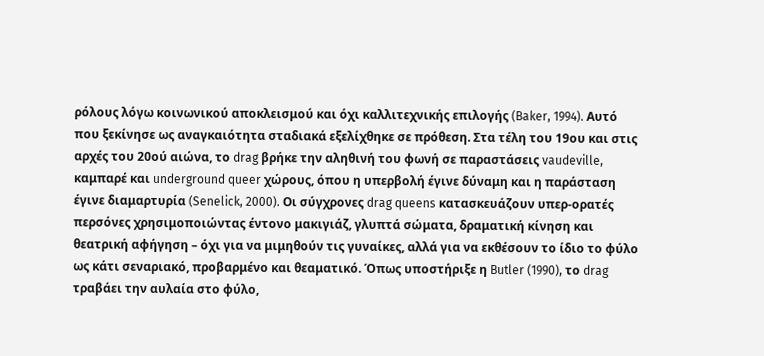ρόλους λόγω κοινωνικού αποκλεισμού και όχι καλλιτεχνικής επιλογής (Baker, 1994). Αυτό που ξεκίνησε ως αναγκαιότητα σταδιακά εξελίχθηκε σε πρόθεση. Στα τέλη του 19ου και στις αρχές του 20ού αιώνα, το drag βρήκε την αληθινή του φωνή σε παραστάσεις vaudeville, καμπαρέ και underground queer χώρους, όπου η υπερβολή έγινε δύναμη και η παράσταση έγινε διαμαρτυρία (Senelick, 2000). Οι σύγχρονες drag queens κατασκευάζουν υπερ-ορατές περσόνες χρησιμοποιώντας έντονο μακιγιάζ, γλυπτά σώματα, δραματική κίνηση και θεατρική αφήγηση – όχι για να μιμηθούν τις γυναίκες, αλλά για να εκθέσουν το ίδιο το φύλο ως κάτι σεναριακό, προβαρμένο και θεαματικό. Όπως υποστήριξε η Butler (1990), το drag τραβάει την αυλαία στο φύλο,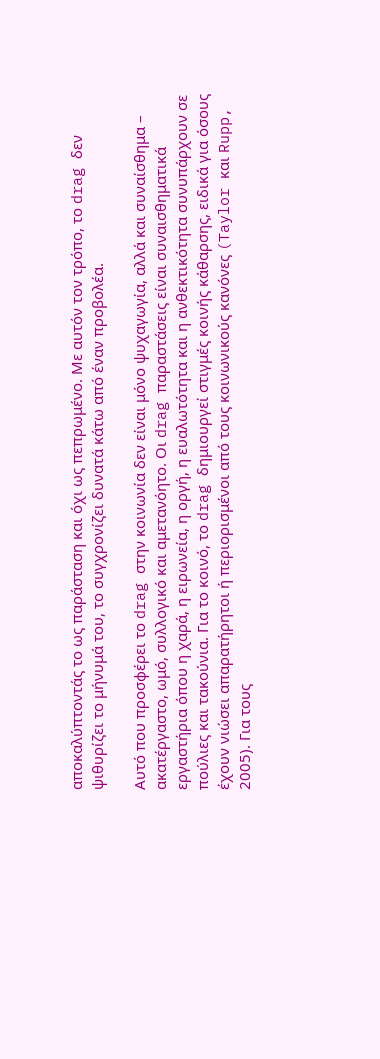αποκαλύπτοντάς το ως παράσταση και όχι ως πεπρωμένο. Με αυτόν τον τρόπο, το drag δεν ψιθυρίζει το μήνυμά του, το συγχρονίζει δυνατά κάτω από έναν προβολέα.

Αυτό που προσφέρει το drag στην κοινωνία δεν είναι μόνο ψυχαγωγία, αλλά και συναίσθημα – ακατέργαστο, ωμό, συλλογικό και αμετανόητο. Οι drag παραστάσεις είναι συναισθηματικά εργαστήρια όπου η χαρά, η ειρωνεία, η οργή, η ευαλωτότητα και η ανθεκτικότητα συνυπάρχουν σε πούλιες και τακούνια. Για το κοινό, το drag δημιουργεί στιγμές κοινής κάθαρσης, ειδικά για όσους έχουν νιώσει απαρατήρητοι ή περιορισμένοι από τους κοινωνικούς κανόνες (Taylor και Rupp, 2005). Για τους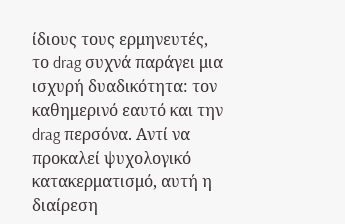ίδιους τους ερμηνευτές, το drag συχνά παράγει μια ισχυρή δυαδικότητα: τον καθημερινό εαυτό και την drag περσόνα. Αντί να προκαλεί ψυχολογικό κατακερματισμό, αυτή η διαίρεση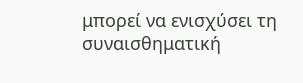μπορεί να ενισχύσει τη συναισθηματική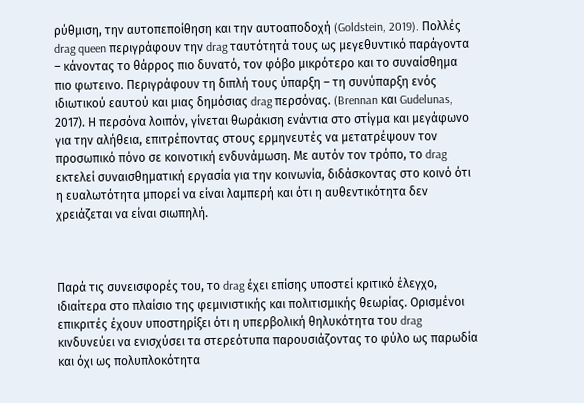ρύθμιση, την αυτοπεποίθηση και την αυτοαποδοχή (Goldstein, 2019). Πολλές drag queen περιγράφουν την drag ταυτότητά τους ως μεγεθυντικό παράγοντα – κάνοντας το θάρρος πιο δυνατό, τον φόβο μικρότερο και το συναίσθημα πιο φωτεινο. Περιγράφουν τη διπλή τους ύπαρξη – τη συνύπαρξη ενός ιδιωτικού εαυτού και μιας δημόσιας drag περσόνας. (Brennan και Gudelunas, 2017). Η περσόνα λοιπόν, γίνεται θωράκιση ενάντια στο στίγμα και μεγάφωνο για την αλήθεια, επιτρέποντας στους ερμηνευτές να μετατρέψουν τον προσωπικό πόνο σε κοινοτική ενδυνάμωση. Με αυτόν τον τρόπο, το drag εκτελεί συναισθηματική εργασία για την κοινωνία, διδάσκοντας στο κοινό ότι η ευαλωτότητα μπορεί να είναι λαμπερή και ότι η αυθεντικότητα δεν χρειάζεται να είναι σιωπηλή.



Παρά τις συνεισφορές του, το drag έχει επίσης υποστεί κριτικό έλεγχο, ιδιαίτερα στο πλαίσιο της φεμινιστικής και πολιτισμικής θεωρίας. Ορισμένοι επικριτές έχουν υποστηρίξει ότι η υπερβολική θηλυκότητα του drag κινδυνεύει να ενισχύσει τα στερεότυπα παρουσιάζοντας το φύλο ως παρωδία και όχι ως πολυπλοκότητα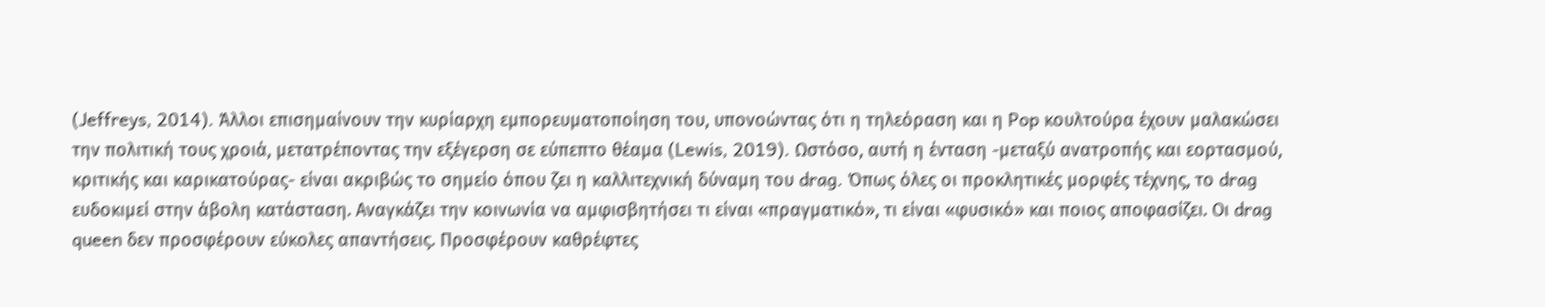(Jeffreys, 2014). Άλλοι επισημαίνουν την κυρίαρχη εμπορευματοποίηση του, υπονοώντας ότι η τηλεόραση και η Pop κουλτούρα έχουν μαλακώσει την πολιτική τους χροιά, μετατρέποντας την εξέγερση σε εύπεπτο θέαμα (Lewis, 2019). Ωστόσο, αυτή η ένταση -μεταξύ ανατροπής και εορτασμού, κριτικής και καρικατούρας- είναι ακριβώς το σημείο όπου ζει η καλλιτεχνική δύναμη του drag. Όπως όλες οι προκλητικές μορφές τέχνης, το drag ευδοκιμεί στην άβολη κατάσταση. Αναγκάζει την κοινωνία να αμφισβητήσει τι είναι «πραγματικό», τι είναι «φυσικό» και ποιος αποφασίζει. Οι drag queen δεν προσφέρουν εύκολες απαντήσεις. Προσφέρουν καθρέφτες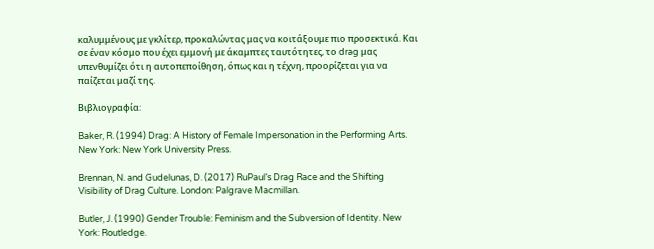καλυμμένους με γκλίτερ, προκαλώντας μας να κοιτάξουμε πιο προσεκτικά. Και σε έναν κόσμο που έχει εμμονή με άκαμπτες ταυτότητες, το drag μας υπενθυμίζει ότι η αυτοπεποίθηση, όπως και η τέχνη, προορίζεται για να παίζεται μαζί της.

Βιβλιογραφία:

Baker, R. (1994) Drag: A History of Female Impersonation in the Performing Arts. New York: New York University Press.

Brennan, N. and Gudelunas, D. (2017) RuPaul’s Drag Race and the Shifting Visibility of Drag Culture. London: Palgrave Macmillan.

Butler, J. (1990) Gender Trouble: Feminism and the Subversion of Identity. New York: Routledge.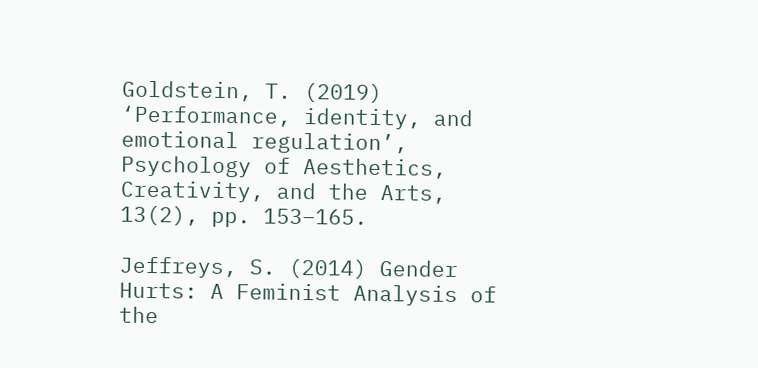Goldstein, T. (2019) ‘Performance, identity, and emotional regulation’, Psychology of Aesthetics, Creativity, and the Arts, 13(2), pp. 153–165.

Jeffreys, S. (2014) Gender Hurts: A Feminist Analysis of the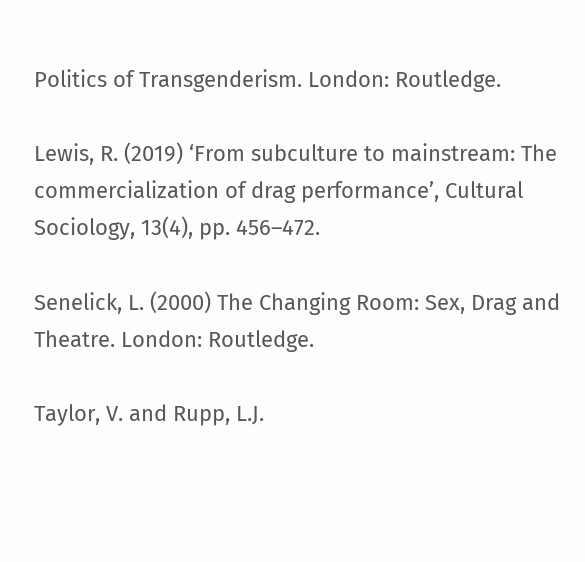Politics of Transgenderism. London: Routledge.

Lewis, R. (2019) ‘From subculture to mainstream: The commercialization of drag performance’, Cultural Sociology, 13(4), pp. 456–472.

Senelick, L. (2000) The Changing Room: Sex, Drag and Theatre. London: Routledge.

Taylor, V. and Rupp, L.J.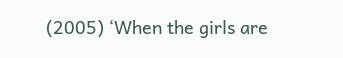(2005) ‘When the girls are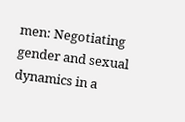men: Negotiating gender and sexual dynamics in a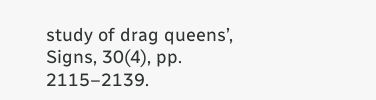study of drag queens’, Signs, 30(4), pp. 2115–2139.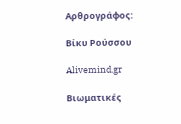Αρθρογράφος:

Βίκυ Ρούσσου

Alivemind.gr

Βιωματικές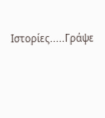Ιστορίες.....Γράψε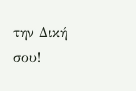την Δική σου!